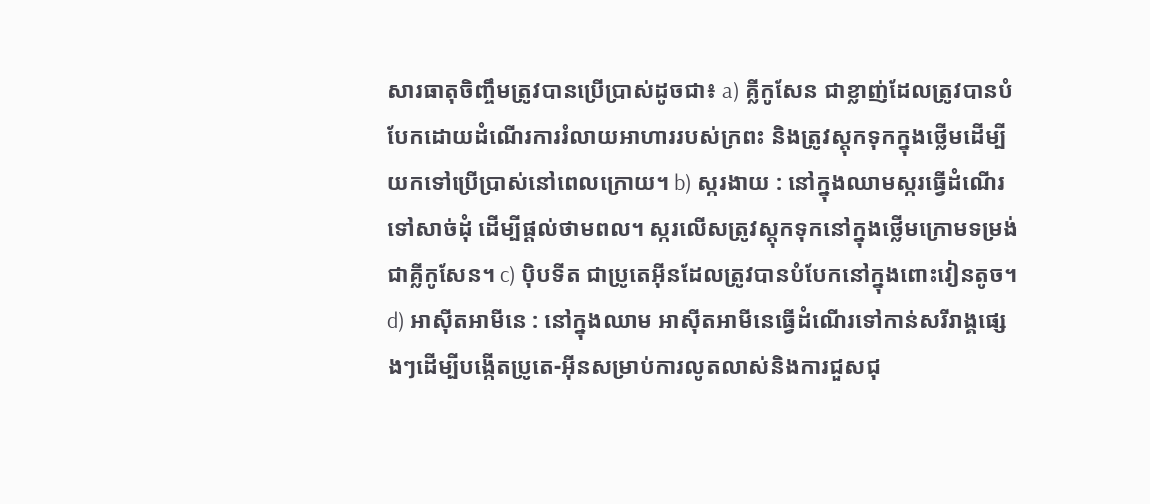សារធាតុចិញ្ចឹមត្រូវបានប្រើប្រាស់ដូចជា៖ a) គ្លីកូសែន ជាខ្លាញ់ដែលត្រូវបានបំបែកដោយដំណើរការរំលាយអាហាររបស់ក្រពះ និងត្រូវស្តុកទុកក្នុងថ្លើមដើម្បីយកទៅប្រើប្រាស់នៅពេលក្រោយ។ b) ស្ករងាយ : នៅក្នុងឈាមស្ករធ្វើដំណើរទៅសាច់ដុំ ដើម្បីផ្ដល់ថាមពល។ ស្ករលើសត្រូវស្តុកទុកនៅក្នុងថ្លើមក្រោមទម្រង់ជាគ្លីកូសែន។ c) ប៉ិបទីត ជាប្រូតេអ៊ីនដែលត្រូវបានបំបែកនៅក្នុងពោះវៀនតូច។ d) អាស៊ីតអាមីនេ : នៅក្នុងឈាម អាស៊ីតអាមីនេធ្វើដំណើរទៅកាន់សរីរាង្គផ្សេងៗដើម្បីបង្កើតប្រូតេ-អ៊ីនសម្រាប់ការលូតលាស់និងការជួសជុ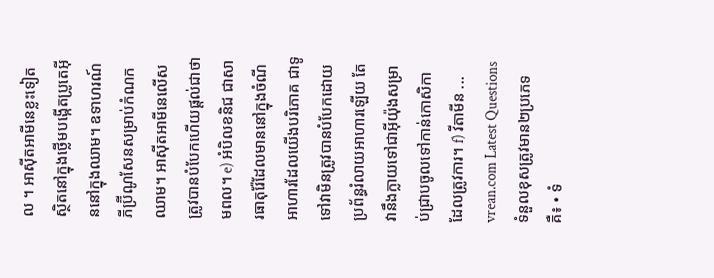ល ។ អាស៊ីតអាមីនេខ្លះទៀតស្ថិតនៅក្នុងថ្លើមបង្កើតប្រូតេអ៊ីននៅក្នុងឈាម។ ឧទាហរណ៍ ភីប្រ៊ីណូសែនសម្រាប់កំណកឈាម។ អាស៊ីតអាមីនេលើសត្រូវបានបំបែកហើយផ្ដល់ជាថាមពល។ e) អំបិលខនិជ ជាសារធាតុរ៉ែដែលមាននៅក្នុងចំណីអាហារដែលយើងបរិភោគ ជាទូទៅវាមិនត្រូវបានបំបែកដោយប្រព័ន្ធរំលាយអាហារឡើយ តែវានឹងក្លាយទៅជាអ៊ីយ៉ុងសម្រាប់ជ្រាបចូលទៅកាន់កោសិកាដែលត្រូវការ។ f) វីតាមីន ...
vrean.com Latest Questions
ទំនួលខុសត្រូវមាន២ប្រភេទគឺ៖ • ទំ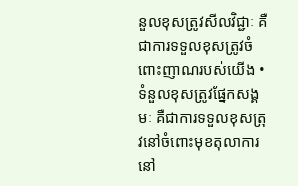នួលខុសត្រូវសីលវិជ្ជាៈ គឺជាការទទួលខុសត្រូវចំពោះញាណរបស់យើង • ទំនួលខុសត្រូវផ្នែកសង្គមៈ គឺជាការទទួលខុសត្រុវនៅចំពោះមុខតុលាការ នៅ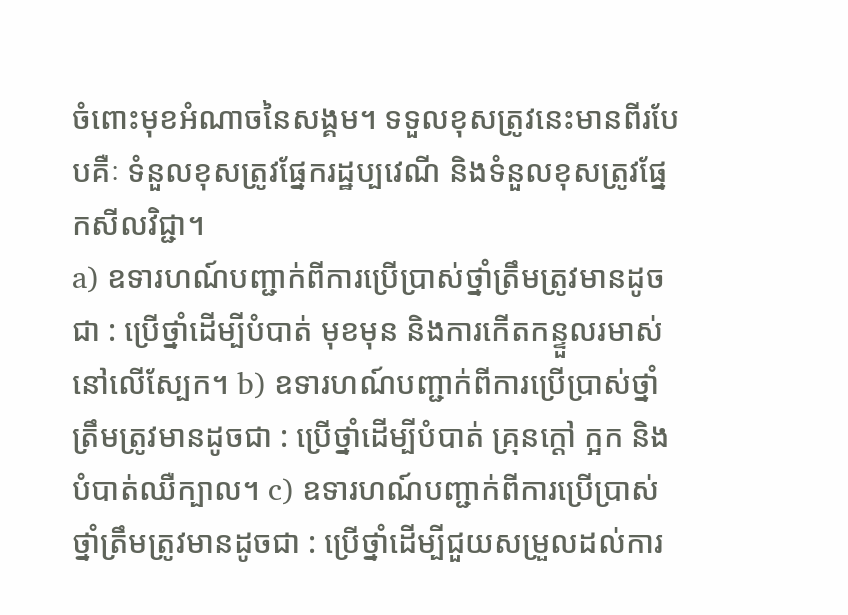ចំពោះមុខអំណាចនៃសង្គម។ ទទួលខុសត្រូវនេះមានពីរបែបគឺៈ ទំនួលខុសត្រូវផ្នែករដ្ឋប្បវេណី និងទំនួលខុសត្រូវផ្នែកសីលវិជ្ជា។
a) ឧទារហណ៍បញ្ជាក់ពីការប្រើប្រាស់ថ្នាំត្រឹមត្រូវមានដូចជា : ប្រើថ្នាំដើម្បីបំបាត់ មុខមុន និងការកើតកន្ទួលរមាស់នៅលើស្បែក។ b) ឧទារហណ៍បញ្ជាក់ពីការប្រើប្រាស់ថ្នាំត្រឹមត្រូវមានដូចជា : ប្រើថ្នាំដើម្បីបំបាត់ គ្រុនក្ដៅ ក្អក និងបំបាត់ឈឺក្បាល។ c) ឧទារហណ៍បញ្ជាក់ពីការប្រើប្រាស់ថ្នាំត្រឹមត្រូវមានដូចជា : ប្រើថ្នាំដើម្បីជួយសម្រួលដល់ការ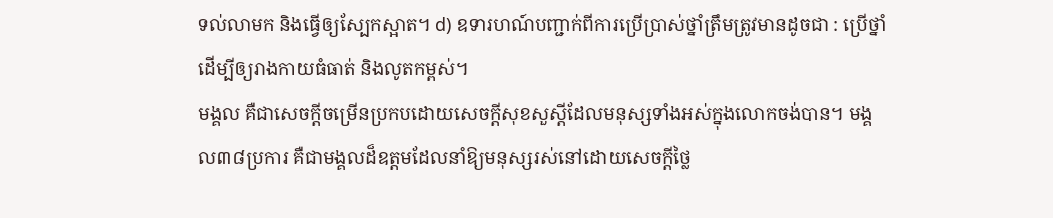ទល់លាមក និងធ្វើឲ្យស្បែកស្អាត។ d) ឧទារហណ៍បញ្ជាក់ពីការប្រើប្រាស់ថ្នាំត្រឹមត្រូវមានដូចជា : ប្រើថ្នាំដើម្បីឲ្យរាងកាយធំធាត់ និងលូតកម្ពស់។
មង្គល គឺជាសេចក្តីចម្រើនប្រកបដោយសេចក្តីសុខសួស្តីដែលមនុស្សទាំងអស់ក្នុងលោកចង់បាន។ មង្គល៣៨ប្រការ គឺជាមង្គលដ៏ឧត្តមដែលនាំឱ្យមនុស្សរស់នៅដោយសេចក្តីថ្លៃ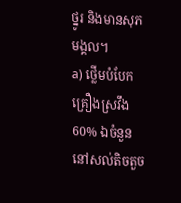ថ្នូរ និងមានសុភមង្គល។
a) ថ្លើមបំបែកគ្រឿងស្រវឹង 60% ឯចំនួននៅសល់តិចតួច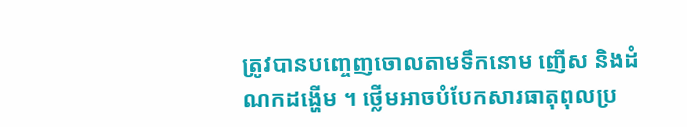ត្រូវបានបញ្ចេញចោលតាមទឹកនោម ញើស និងដំណកដង្ហើម ។ ថ្លើមអាចបំបែកសារធាតុពុលប្រ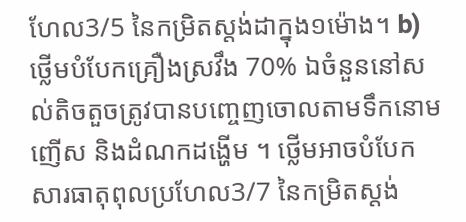ហែល3/5 នៃកម្រិតស្តង់ដាក្នុង១ម៉ោង។ b) ថ្លើមបំបែកគ្រឿងស្រវឹង 70% ឯចំនួននៅសល់តិចតួចត្រូវបានបញ្ចេញចោលតាមទឹកនោម ញើស និងដំណកដង្ហើម ។ ថ្លើមអាចបំបែកសារធាតុពុលប្រហែល3/7 នៃកម្រិតស្តង់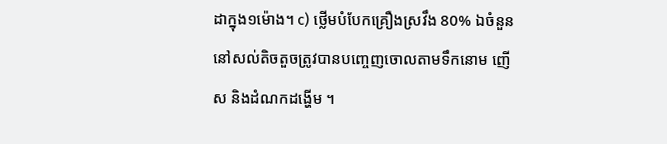ដាក្នុង១ម៉ោង។ c) ថ្លើមបំបែកគ្រឿងស្រវឹង 80% ឯចំនួននៅសល់តិចតួចត្រូវបានបញ្ចេញចោលតាមទឹកនោម ញើស និងដំណកដង្ហើម ។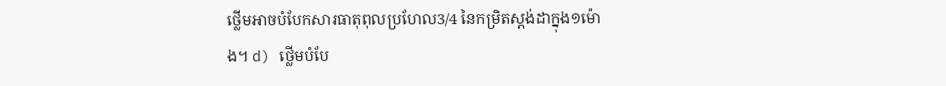ថ្លើមអាចបំបែកសារធាតុពុលប្រហែល3/4 នៃកម្រិតស្តង់ដាក្នុង១ម៉ោង។ d) ថ្លើមបំបែ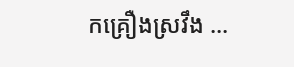កគ្រឿងស្រវឹង ...